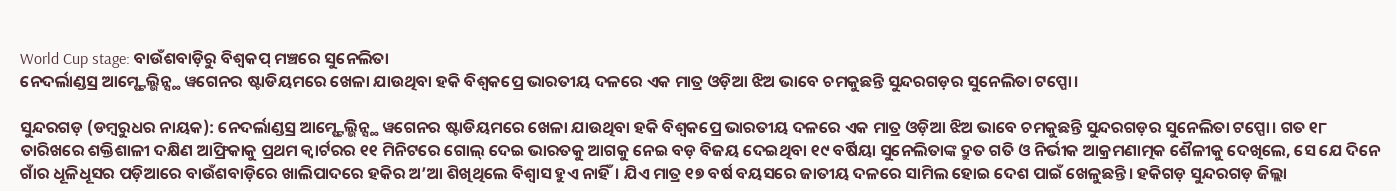World Cup stage: ବାଉଁଶବାଡ଼ିରୁ ବିଶ୍ବକପ୍ ମଞ୍ଚରେ ସୁନେଲିତା
ନେଦର୍ଲାଣ୍ଡସ୍ର ଆମ୍ଷ୍ଟେଲ୍ଭିନ୍ସ୍ଥ ୱଗେନର ଷ୍ଟାଡିୟମରେ ଖେଳା ଯାଉଥିବା ହକି ବିଶ୍ବକପ୍ରେ ଭାରତୀୟ ଦଳରେ ଏକ ମାତ୍ର ଓଡ଼ିଆ ଝିଅ ଭାବେ ଚମକୁଛନ୍ତି ସୁନ୍ଦରଗଡ଼ର ସୁନେଲିତା ଟପ୍ପୋ।

ସୁନ୍ଦରଗଡ଼ (ଡମ୍ବରୁଧର ନାୟକ): ନେଦର୍ଲାଣ୍ଡସ୍ର ଆମ୍ଷ୍ଟେଲ୍ଭିନ୍ସ୍ଥ ୱଗେନର ଷ୍ଟାଡିୟମରେ ଖେଳା ଯାଉଥିବା ହକି ବିଶ୍ବକପ୍ରେ ଭାରତୀୟ ଦଳରେ ଏକ ମାତ୍ର ଓଡ଼ିଆ ଝିଅ ଭାବେ ଚମକୁଛନ୍ତି ସୁନ୍ଦରଗଡ଼ର ସୁନେଲିତା ଟପ୍ପୋ। ଗତ ୧୮ ତାରିଖରେ ଶକ୍ତିଶାଳୀ ଦକ୍ଷିଣ ଆଫ୍ରିକାକୁ ପ୍ରଥମ କ୍ବାର୍ଟରର ୧୧ ମିନିଟରେ ଗୋଲ୍ ଦେଇ ଭାରତକୁ ଆଗକୁ ନେଇ ବଡ଼ ବିଜୟ ଦେଇଥିବା ୧୯ ବର୍ଷିୟା ସୁନେଲିତାଙ୍କ ଦ୍ରୁତ ଗତି ଓ ନିର୍ଭୀକ ଆକ୍ରମଣାତ୍ମକ ଶୈଳୀକୁ ଦେଖିଲେ, ସେ ଯେ ଦିନେ ଗାଁର ଧୂଳିଧୂସର ପଡ଼ିଆରେ ବାଉଁଶବାଡ଼ିରେ ଖାଲିପାଦରେ ହକିର ଅ’ଆ ଶିଖିଥିଲେ ବିଶ୍ବାସ ହୁଏ ନାହିଁ। ଯିଏ ମାତ୍ର ୧୭ ବର୍ଷ ବୟସରେ ଜାତୀୟ ଦଳରେ ସାମିଲ ହୋଇ ଦେଶ ପାଇଁ ଖେଳୁଛନ୍ତି। ହକିଗଡ଼ ସୁନ୍ଦରଗଡ଼ ଜିଲ୍ଲା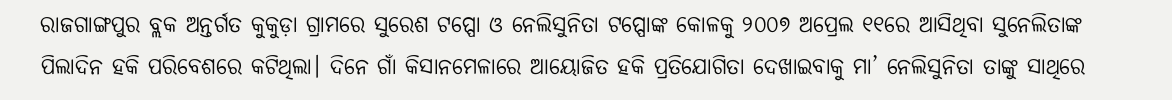ରାଜଗାଙ୍ଗପୁର ବ୍ଲକ ଅନ୍ତର୍ଗତ କୁକୁଡ଼ା ଗ୍ରାମରେ ସୁରେଶ ଟପ୍ପୋ ଓ ନେଲିସୁନିତା ଟପ୍ପୋଙ୍କ କୋଳକୁ ୨୦୦୭ ଅପ୍ରେଲ ୧୧ରେ ଆସିଥିବା ସୁନେଲିତାଙ୍କ ପିଲାଦିନ ହକି ପରିବେଶରେ କଟିଥିଲା। ଦିନେ ଗାଁ କିସାନମେଳାରେ ଆୟୋଜିତ ହକି ପ୍ରତିଯୋଗିତା ଦେଖାଇବାକୁ ମା’ ନେଲିସୁନିତା ତାଙ୍କୁ ସାଥିରେ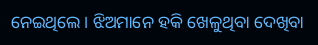ନେଇଥିଲେ। ଝିଅମାନେ ହକି ଖେଳୁଥିବା ଦେଖିବା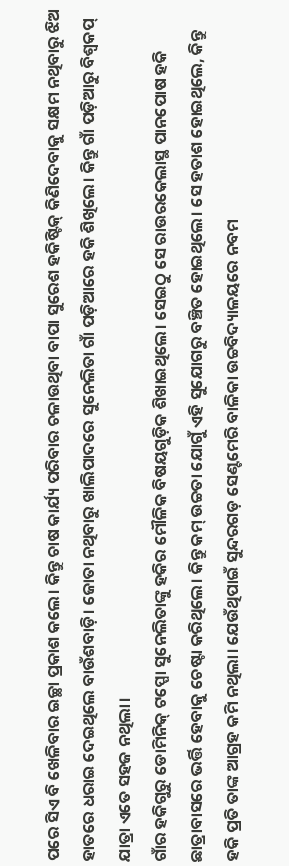ପରେ ସିଏ ବି ଖେଳିବାର ଇଚ୍ଛା ପ୍ରକାଶ କଲେ। କିନ୍ତୁ ଚାଷ କାର୍ଯ୍ୟ ପରିବାର ଚଳାଉଥିବା ବାପା ସୁରେଶ ହକିଷ୍ଟିକ୍ କିଣିଦେବାକୁ ସକ୍ଷମ ନଥିବାରୁ ଝିଅ ହାତରେ ଧରାଇ ଦେଇଥିଲେ ବାଉଁଶବାଡ଼ି। ଜୋତା ନଥିବାରୁ ଖାଲିପାଦରେ ସୁନେଲିତା ଗାଁ ପଡ଼ିଆରେ ହକି ଶିଖିଲେ। କିନ୍ତୁ ଗାଁ ପଡ଼ିଆରୁ ବିଶ୍ବକପ୍ ଯାତ୍ରା ଏତେ ସହଜ ନଥିଲା।
ଗାଁର ହକିଗୁରୁ ଡୋମିନିକ୍ ଟପ୍ପୋ ସୁନେଲିତାଙ୍କୁ ହକିର ମୌଳିକ ବିଷୟଗୁଡ଼ିକ ଶିଖାଇଥିଲେ। ସେଇଠୁ ସେ ରାଉରକେଲାସ୍ଥ ପାନପୋଷ ହକି ଛାତ୍ରାବାସରେ ଭର୍ତ୍ତି ହେବାକୁ ଚେଷ୍ଟା କରିଥିଲେ। କିନ୍ତୁ କମ୍ ଉଚ୍ଚତା ଯୋଗୁଁ ଏହି ସୁଯୋଗରୁ ବଞ୍ଚିତ ହୋଇଥିଲେ। ସେ ହତାଶ ହୋଇଥିଲେ, କିନ୍ତୁ ହକି ପ୍ରତି ତାଙ୍କ ଆଗ୍ରହ କମି ନଥିଲା। ଯେଉଁଥିପାଇଁ ସୁନ୍ଦରଗଡ଼ ସେଣ୍ଟମେରି ବାଳିକା ଉଚ୍ଚବିଦ୍ୟାଳୟରେ ନବମ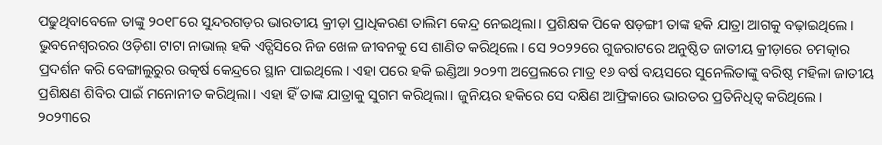ପଢୁଥିବାବେଳେ ତାଙ୍କୁ ୨୦୧୮ରେ ସୁନ୍ଦରଗଡ଼ର ଭାରତୀୟ କ୍ରୀଡ଼ା ପ୍ରାଧିକରଣ ତାଲିମ କେନ୍ଦ୍ର ନେଇଥିଲା। ପ୍ରଶିକ୍ଷକ ପିକେ ଷଡ଼ଙ୍ଗୀ ତାଙ୍କ ହକି ଯାତ୍ରା ଆଗକୁ ବଢ଼ାଇଥିଲେ। ଭୁବନେଶ୍ବରରର ଓଡ଼ିଶା ଟାଟା ନାଭାଲ୍ ହକି ଏଚ୍ପିସିରେ ନିଜ ଖେଳ ଜୀବନକୁ ସେ ଶାଣିତ କରିଥିଲେ। ସେ ୨୦୨୨ରେ ଗୁଜରାଟରେ ଅନୁଷ୍ଠିତ ଜାତୀୟ କ୍ରୀଡ଼ାରେ ଚମତ୍କାର ପ୍ରଦର୍ଶନ କରି ବେଙ୍ଗାଲୁରୁର ଉତ୍କର୍ଷ କେନ୍ଦ୍ରରେ ସ୍ଥାନ ପାଇଥିଲେ। ଏହା ପରେ ହକି ଇଣ୍ଡିଆ ୨୦୨୩ ଅପ୍ରେଲରେ ମାତ୍ର ୧୬ ବର୍ଷ ବୟସରେ ସୁନେଲିତାଙ୍କୁ ବରିଷ୍ଠ ମହିଳା ଜାତୀୟ ପ୍ରଶିକ୍ଷଣ ଶିବିର ପାଇଁ ମନୋନୀତ କରିଥିଲା। ଏହା ହିଁ ତାଙ୍କ ଯାତ୍ରାକୁ ସୁଗମ କରିଥିଲା। ଜୁନିୟର ହକିରେ ସେ ଦକ୍ଷିଣ ଆଫ୍ରିକାରେ ଭାରତର ପ୍ରତିନିଧିତ୍ୱ କରିଥିଲେ। ୨୦୨୩ରେ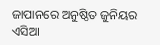ଜାପାନରେ ଅନୁଷ୍ଠିତ ଜୁନିୟର ଏସିଆ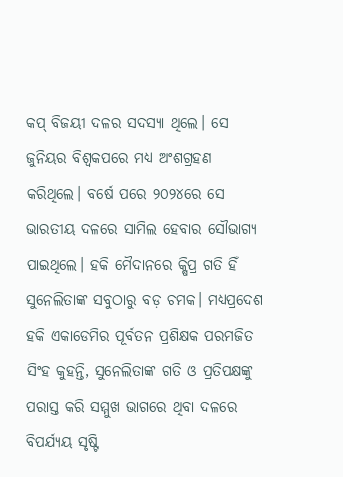କପ୍ ବିଜୟୀ ଦଳର ସଦସ୍ୟା ଥିଲେ। ସେ ଜୁନିୟର ବିଶ୍ୱକପରେ ମଧ୍ୟ ଅଂଶଗ୍ରହଣ କରିଥିଲେ। ବର୍ଷେ ପରେ ୨୦୨୪ରେ ସେ ଭାରତୀୟ ଦଳରେ ସାମିଲ ହେବାର ସୌଭାଗ୍ୟ ପାଇଥିଲେ। ହକି ମୈଦାନରେ କ୍ଷିପ୍ର ଗତି ହିଁ ସୁନେଲିତାଙ୍କ ସବୁଠାରୁ ବଡ଼ ଚମକ। ମଧ୍ୟପ୍ରଦେଶ ହକି ଏକାଡେମିର ପୂର୍ବତନ ପ୍ରଶିକ୍ଷକ ପରମଜିତ ସିଂହ କୁହନ୍ତି, ସୁନେଲିତାଙ୍କ ଗତି ଓ ପ୍ରତିପକ୍ଷଙ୍କୁ ପରାସ୍ତ କରି ସମ୍ମୁଖ ଭାଗରେ ଥିବା ଦଳରେ ବିପର୍ଯ୍ୟୟ ସୃଷ୍ଟି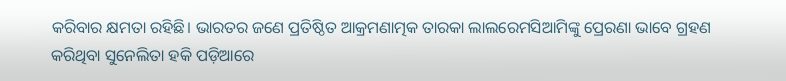କରିବାର କ୍ଷମତା ରହିଛି। ଭାରତର ଜଣେ ପ୍ରତିଷ୍ଠିତ ଆକ୍ରମଣାତ୍ମକ ତାରକା ଲାଲରେମସିଆମିଙ୍କୁ ପ୍ରେରଣା ଭାବେ ଗ୍ରହଣ କରିଥିବା ସୁନେଲିତା ହକି ପଡ଼ିଆରେ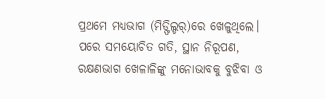ପ୍ରଥମେ ମଧ୍ୟଭାଗ (ମିଡ୍ଫିଲ୍ଡର୍)ରେ ଖେଳୁଥିଲେ। ପରେ ସମୟୋଚିତ ଗତି, ସ୍ଥାନ ନିରୂପଣ, ରକ୍ଷଣଭାଗ ଖେଳାଳିଙ୍କୁ ମନୋଭାବକୁ ବୁଝିବା ଓ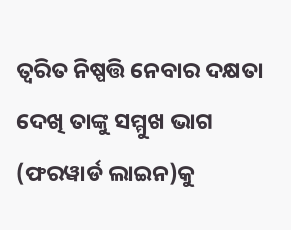ତ୍ବରିତ ନିଷ୍ପତ୍ତି ନେବାର ଦକ୍ଷତା ଦେଖି ତାଙ୍କୁ ସମ୍ମୁଖ ଭାଗ (ଫରୱାର୍ଡ ଲାଇନ)କୁ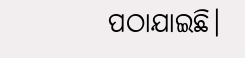ପଠାଯାଇଛି।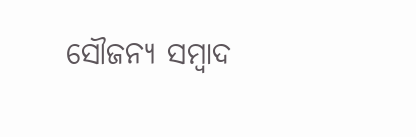ସୌଜନ୍ୟ ସମ୍ବାଦ